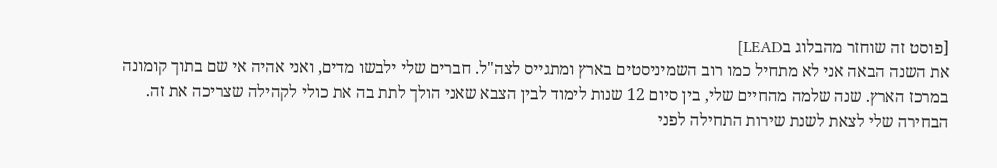[פוסט זה שוחזר מהבלוג בLEAD]
את השנה הבאה אני לא מתחיל כמו רוב השמיניסטים בארץ ומתגייס לצה"ל. חברים שלי ילבשו מדים, ואני אהיה אי שם בתוך קומונה במרכז הארץ. שנה שלמה מהחיים שלי, בין סיום 12 שנות לימוד לבין הצבא שאני הולך לתת בה את כולי לקהילה שצריכה את זה.
הבחירה שלי לצאת לשנת שירות התחילה לפני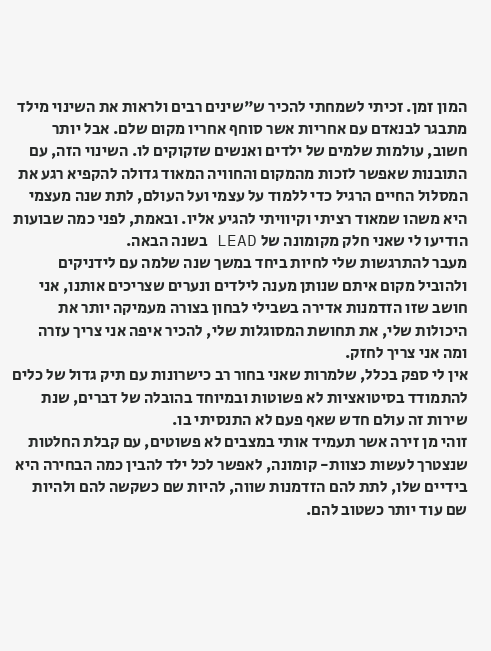המון זמן. זכיתי לשמחתי להכיר ש"שינים רבים ולראות את השינוי מילד מתבגר לבנאדם עם אחריות אשר סוחף אחריו מקום שלם. אבל יותר חשוב, עולמות שלמים של ילדים ואנשים שזקוקים לו. השינוי הזה, עם התובנות שאפשר לזכות מהמקום והחוויה המאוד גדולה להקפיא רגע את המסלול החיים הרגיל כדי ללמוד על עצמי ועל העולם, לתת שנה מעצמי היא משהו שמאוד רציתי וקיוויתי להגיע אליו. ובאמת, לפני כמה שבועות הודיעו לי שאני חלק מקומונה של LEAD בשנה הבאה.
מעבר להתרגשות שלי לחיות ביחד במשך שנה שלמה עם לידניקים ולהוביל מקום איתם שנותן מענה לילדים ונערים שצריכים אותנו, אני חושב שזו הזדמנות אדירה בשבילי לבחון בצורה מעמיקה יותר את היכולות שלי, את תחושת המסוגלות שלי, להכיר איפה אני צריך עזרה ומה אני צריך לחזק.
אין לי ספק בכלל, שלמרות שאני בחור רב כישרונות עם תיק גדול של כלים להתמודד בסיטואציות לא פשוטות ובמיוחד בהובלה של דברים, שנת שירות זה עולם חדש שאף פעם לא התנסיתי בו.
זוהי מן זירה אשר תעמיד אותי במצבים לא פשוטים, עם קבלת החלטות שנצטרך לעשות כצוות- קומונה, לאפשר לכל ילד להבין כמה הבחירה היא בידיים שלו, לתת להם הזדמנות שווה, להיות שם כשקשה להם ולהיות שם עוד יותר כשטוב להם.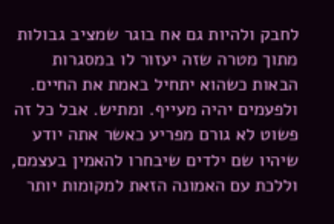לחבק ולהיות גם אח בוגר שמציב גבולות מתוך מטרה שזה יעזור לו במסגרות הבאות כשהוא יתחיל באמת את החיים.
ולפעמים יהיה מעייף. ומתיש. אבל כל זה פשוט לא גורם מפריע כאשר אתה יודע שיהיו שם ילדים שיבחרו להאמין בעצמם, וללכת עם האמונה הזאת למקומות יותר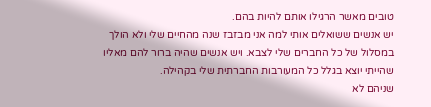טובים מאשר הרגילו אותם להיות בהם.
יש אנשים ששואלים אותי למה אני מבזבז שנה מהחיים שלי ולא הולך במסלול של כל החברים שלי לצבא. ויש אנשים שהיה ברור להם מאליו שהייתי יוצא בגלל כל המעורבות החברתית שלי בקהילה.
שניהם לא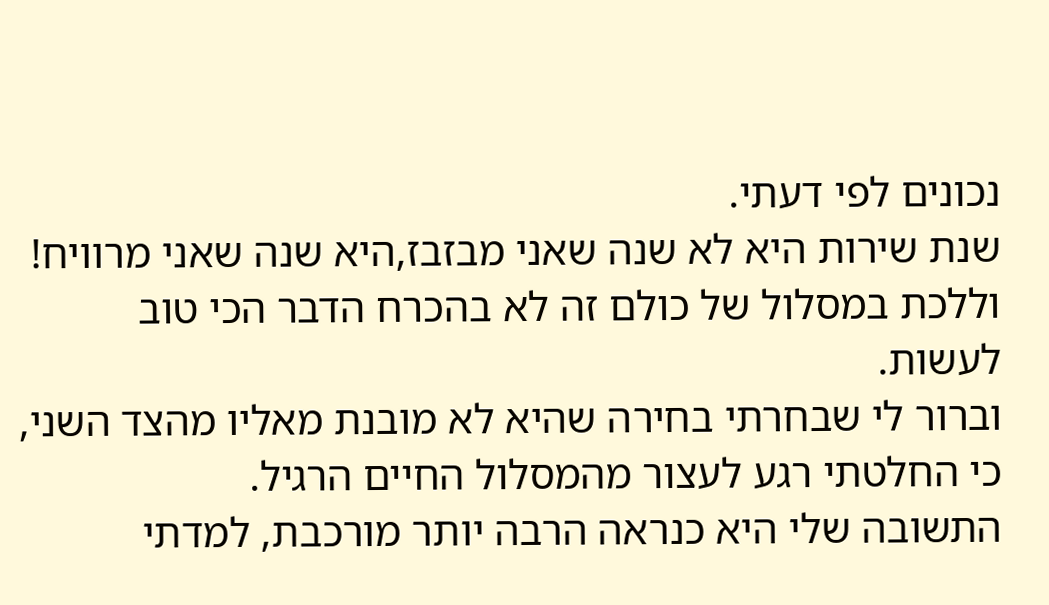נכונים לפי דעתי.
שנת שירות היא לא שנה שאני מבזבז,היא שנה שאני מרוויח! וללכת במסלול של כולם זה לא בהכרח הדבר הכי טוב לעשות.
וברור לי שבחרתי בחירה שהיא לא מובנת מאליו מהצד השני, כי החלטתי רגע לעצור מהמסלול החיים הרגיל.
התשובה שלי היא כנראה הרבה יותר מורכבת, למדתי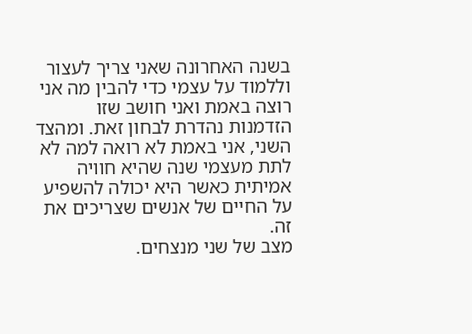בשנה האחרונה שאני צריך לעצור וללמוד על עצמי כדי להבין מה אני רוצה באמת ואני חושב שזו הזדמנות נהדרת לבחון זאת. ומהצד השני, אני באמת לא רואה למה לא לתת מעצמי שנה שהיא חוויה אמיתית כאשר היא יכולה להשפיע על החיים של אנשים שצריכים את זה.
מצב של שני מנצחים.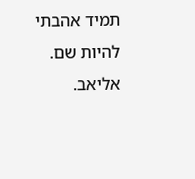תמיד אהבתי להיות שם.
אליאב.